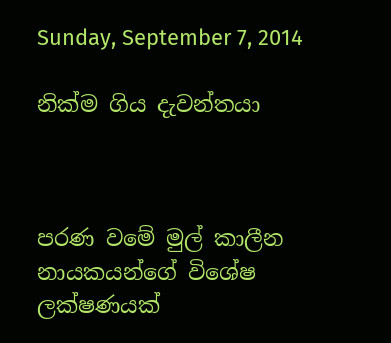Sunday, September 7, 2014

නික්ම ගිය දැවන්තයා



පරණ වමේ මුල් කාලීන නායකයන්ගේ විශේෂ ලක්ෂණයක්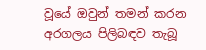වූයේ ඔවුන් තමන් කරන අරගලය පිලිබඳව තැබූ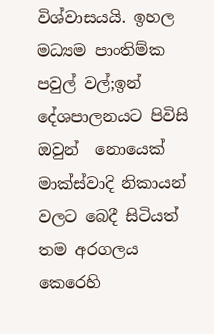විශ්වාසයයි. ඉහල මධ්‍යම පාංතිම්ක පවුල් වල්;ඉන් දේශපාලනයට පිවිසි ඔවුන්  නොයෙක් මාක්ස්වාදි නිකායන් වලට බෙදී සිටියත් තම අරගලය කෙරෙහි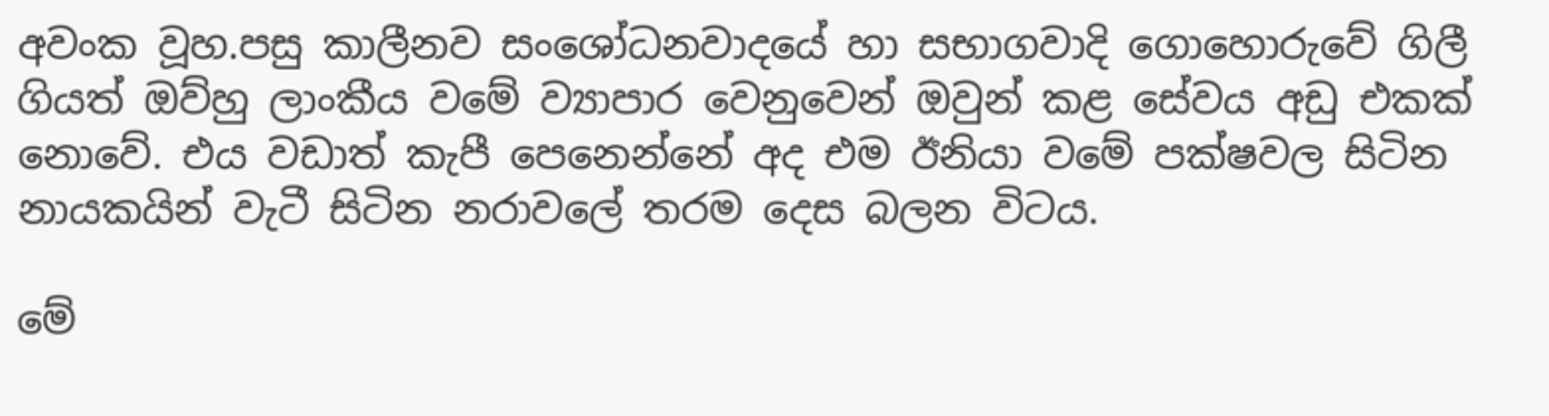අවංක වූහ.පසු කාලීනව සංශෝධනවාදයේ හා සභාගවාදි ගොහොරුවේ ගිලී ගියත් ඔව්හු ලාංකීය වමේ ව්‍යාපාර වෙනුවෙන් ඔවුන් කළ සේවය අඩු එකක් නොවේ. එය වඩාත් කැපී පෙනෙන්නේ අද එම ඊනියා වමේ පක්ෂවල සිටින නායකයින් වැටී සිටින නරාවලේ තරම දෙස බලන විටය.

මේ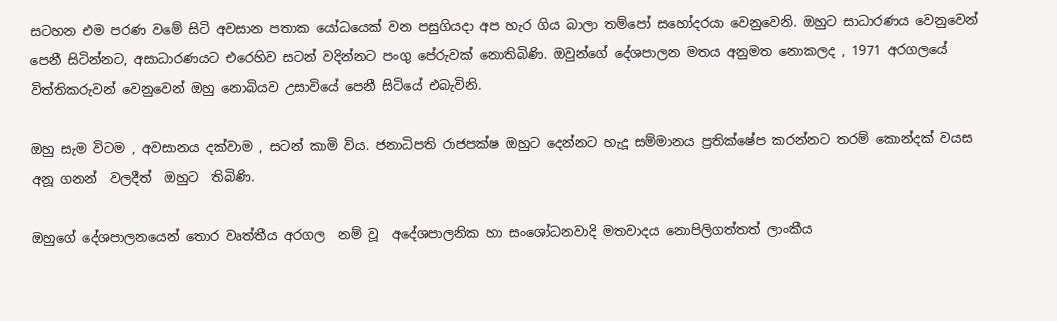සටහන එම පරණ වමේ සිටි අවසාන පතාක යෝධයෙක් වන පසුගියදා අප හැර ගිය බාලා තම්පෝ සහෝදරයා වෙනුවෙනි. ඔහුට සාධාරණය වෙනුවෙන් පෙනී සිටින්නට, අසාධාරණයට එරෙහිව සටන් වදින්නට පංගු පේරුවක් නොතිබිණි. ඔවුන්ගේ දේශපාලන මතය අනුමත නොකලද , 1971 අරගලයේ  විත්තිකරුවන් වෙනුවෙන් ඔහු නොබියව උසාවියේ පෙනී සිටියේ එබැවිනි.

ඔහු සැම විටම , අවසානය දක්වාම , සටන් කාමි විය. ජනාධිපති රාජපක්ෂ ඔහුට දෙන්නට හැදූ සම්මානය ප්‍රතික්ෂේප කරන්නට තරම් කොන්දක් වයස  අනූ ගනන්  වලදීත්  ඔහුට  තිබිණි.

ඔහුගේ දේශපාලනයෙන් තොර වෘත්තීය අරගල  නම් වූ  අදේශපාලනික හා සංශෝධනවාදි මතවාදය නොපිලිගත්තත් ලාංකීය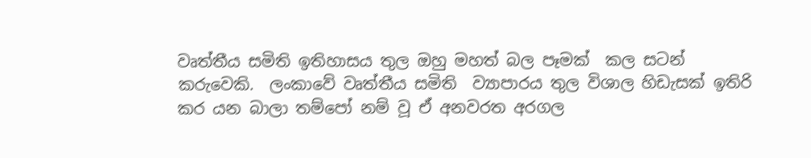වෘත්තීය සමිති ඉතිහාසය තුල ඔහු මහත් බල පෑමක්  කල සටන් කරුවෙකි.  ලංකාවේ වෘත්තීය සමිති  ව්‍යාපාරය තුල විශාල හිඩැසක් ඉතිරි කර යන බාලා තම්පෝ නම් වූ ඒ අනවරත අරගල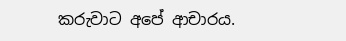කරුවාට අපේ ආචාරය.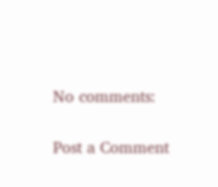No comments:

Post a Comment